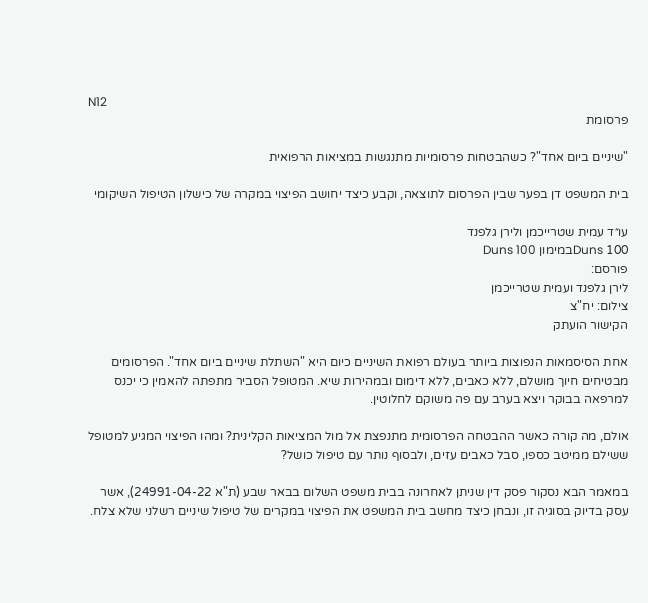N12
פרסומת

"שיניים ביום אחד"? כשהבטחות פרסומיות מתנגשות במציאות הרפואית

בית המשפט דן בפער שבין הפרסום לתוצאה, וקבע כיצד יחושב הפיצוי במקרה של כישלון הטיפול השיקומי

עו״ד עמית שטרייכמן ולירן גלפנד
Duns 100במימון Duns 100
פורסם:
לירן גלפנד ועמית שטרייכמן
צילום: יח"צ
הקישור הועתק

אחת הסיסמאות הנפוצות ביותר בעולם רפואת השיניים כיום היא "השתלת שיניים ביום אחד". הפרסומים מבטיחים חיוך מושלם, ללא כאבים, ללא דימום ובמהירות שיא. המטופל הסביר מתפתה להאמין כי יכנס למרפאה בבוקר ויצא בערב עם פה משוקם לחלוטין.

אולם, מה קורה כאשר ההבטחה הפרסומית מתנפצת אל מול המציאות הקלינית? ומהו הפיצוי המגיע למטופל ששילם ממיטב כספו, סבל כאבים עזים, ולבסוף נותר עם טיפול כושל?

במאמר הבא נסקור פסק דין שניתן לאחרונה בבית משפט השלום בבאר שבע (ת"א 24991-04-22), אשר עסק בדיוק בסוגיה זו, ונבחן כיצד מחשב בית המשפט את הפיצוי במקרים של טיפול שיניים רשלני שלא צלח.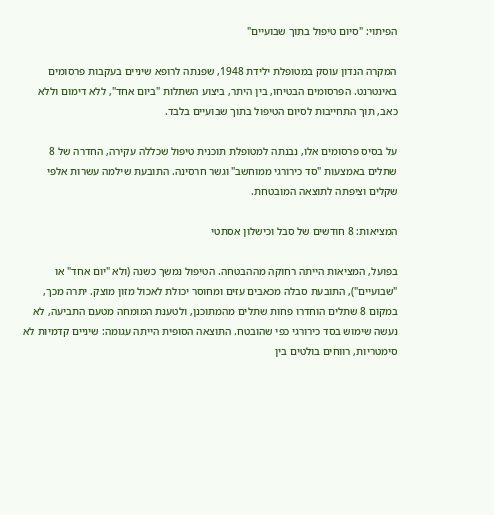הפיתוי: "סיום טיפול בתוך שבועיים"

המקרה הנדון עוסק במטופלת ילידת 1948, שפנתה לרופא שיניים בעקבות פרסומים באינטרנט. הפרסומים הבטיחו, בין היתר, ביצוע השתלות "ביום אחד", ללא דימום וללא כאב, תוך התחייבות לסיום הטיפול בתוך שבועיים בלבד.

על בסיס פרסומים אלו, נבנתה למטופלת תוכנית טיפול שכללה עקירה, החדרה של 8 שתלים באמצעות "סד כירורגי ממוחשב" וגשר חרסינה. התובעת שילמה עשרות אלפי שקלים וציפתה לתוצאה המובטחת.

המציאות: 8 חודשים של סבל וכישלון אסתטי

בפועל, המציאות הייתה רחוקה מההבטחה. הטיפול נמשך כשנה (ולא "יום אחד" או "שבועיים"), התובעת סבלה מכאבים עזים ומחוסר יכולת לאכול מזון מוצק. יתרה מכך, במקום 8 שתלים הוחדרו פחות שתלים מהמתוכנן, ולטענת המומחה מטעם התביעה, לא נעשה שימוש בסד כירורגי כפי שהובטח. התוצאה הסופית הייתה עגומה: שיניים קדמיות לא סימטריות, רווחים בולטים בין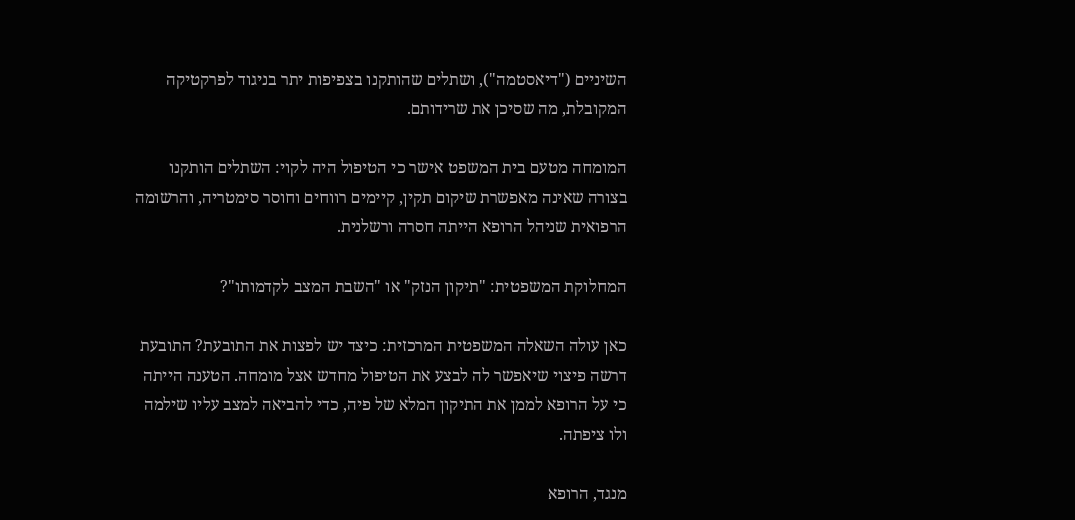השיניים ("דיאסטמה"), ושתלים שהותקנו בצפיפות יתר בניגוד לפרקטיקה המקובלת, מה שסיכן את שרידותם.

המומחה מטעם בית המשפט אישר כי הטיפול היה לקוי: השתלים הותקנו בצורה שאינה מאפשרת שיקום תקין, קיימים רווחים וחוסר סימטריה, והרשומה הרפואית שניהל הרופא הייתה חסרה ורשלנית.

המחלוקת המשפטית: "תיקון הנזק" או "השבת המצב לקדמותו"?

כאן עולה השאלה המשפטית המרכזית: כיצד יש לפצות את התובעת? התובעת דרשה פיצוי שיאפשר לה לבצע את הטיפול מחדש אצל מומחה. הטענה הייתה כי על הרופא לממן את התיקון המלא של פיה, כדי להביאה למצב עליו שילמה ולו ציפתה.

מנגד, הרופא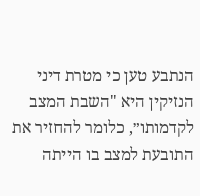הנתבע טען כי מטרת דיני הנזיקין היא "השבת המצב לקדמותו״, כלומר להחזיר את התובעת למצב בו הייתה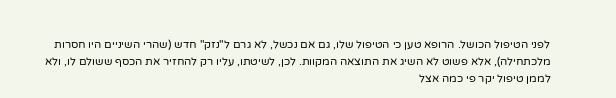לפני הטיפול הכושל. הרופא טען כי הטיפול שלו, גם אם נכשל, לא גרם ל"נזק" חדש (שהרי השיניים היו חסרות מלכתחילה), אלא פשוט לא השיג את התוצאה המקוות. לכן, לשיטתו, עליו רק להחזיר את הכסף ששולם לו, ולא לממן טיפול יקר פי כמה אצל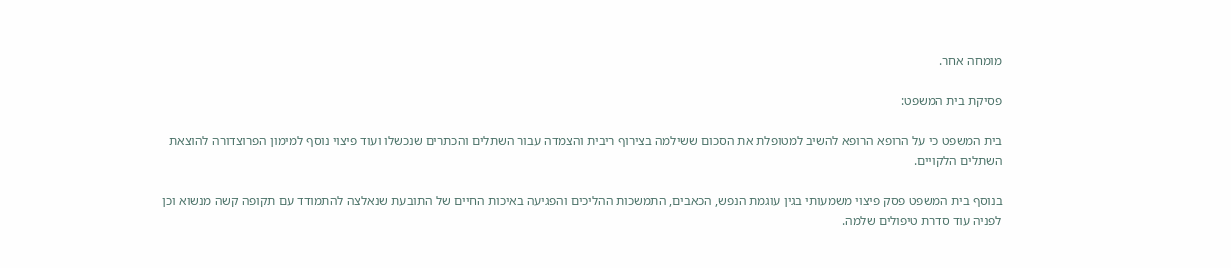מומחה אחר.

פסיקת בית המשפט:

בית המשפט כי על הרופא הרופא להשיב למטופלת את הסכום ששילמה בצירוף ריבית והצמדה עבור השתלים והכתרים שנכשלו ועוד פיצוי נוסף למימון הפרוצדורה להוצאת השתלים הלקויים.

בנוסף בית המשפט פסק פיצוי משמעותי בגין עוגמת הנפש, הכאבים, התמשכות ההליכים והפגיעה באיכות החיים של התובעת שנאלצה להתמודד עם תקופה קשה מנשוא וכן לפניה עוד סדרת טיפולים שלמה.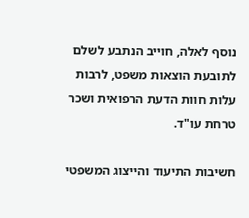נוסף לאלה, חוייב הנתבע לשלם לתובעת הוצאות משפט, לרבות עלות חוות הדעת הרפואית ושכר טרחת עו"ד.

חשיבות התיעוד והייצוג המשפטי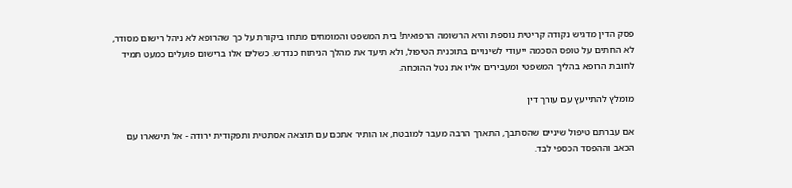פסק הדין מדגיש נקודה קריטית נוספת והיא הרשומה הרפואית! בית המשפט והמומחים מתחו ביקורת על כך שהרופא לא ניהל רישום מסודר, לא החתים על טופס הסכמה ייעודי לשינויים בתוכנית הטיפול, ולא תיעד את מהלך הניתוח כנדרש. כשלים אלו ברישום פועלים כמעט תמיד לחובת הרופא בהליך המשפטי ומעבירים אליו את נטל ההוכחה.

מומלץ להתייעץ עם עורך דין

אם עברתם טיפול שיניים שהסתבך, התארך הרבה מעבר למובטח, או הותיר אתכם עם תוצאה אסתטית ותפקודית ירודה - אל תישארו עם הכאב וההפסד הכספי לבד.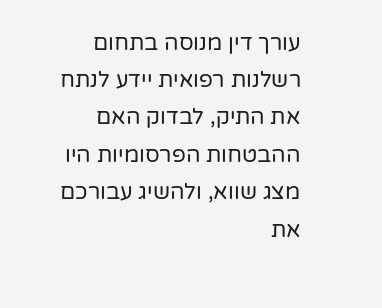עורך דין מנוסה בתחום רשלנות רפואית יידע לנתח את התיק, לבדוק האם ההבטחות הפרסומיות היו מצג שווא, ולהשיג עבורכם את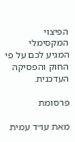הפיצוי המקסימלי המגיע לכם על פי החוק והפסיקה העדכנית.

פרסומת

מאת עו״ד עמית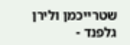שטרייכמן ולירן גלפנד -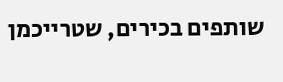שותפים בכירים, שטרייכמן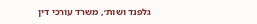גלפנד ושות׳, משרד עורכי דין